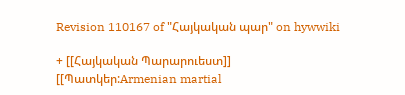Revision 110167 of "Հայկական պար" on hywwiki

+ [[Հայկական Պարարուեստ]]
[[Պատկեր:Armenian martial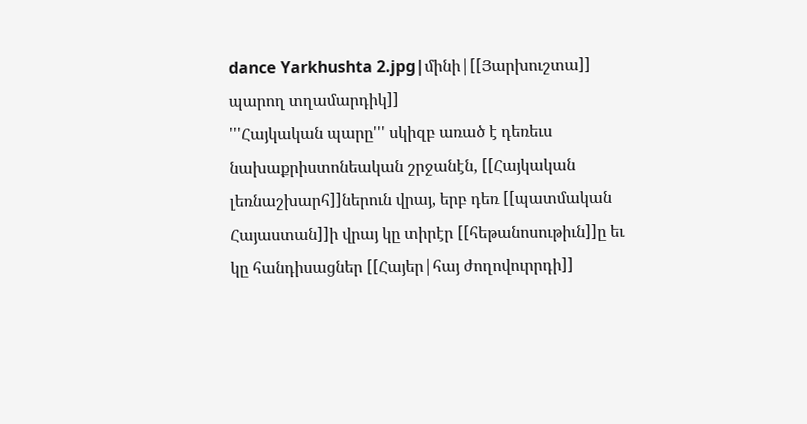dance Yarkhushta 2.jpg|մինի|[[Յարխուշտա]] պարող տղամարդիկ]]
'''Հայկական պարը''' սկիզբ առած է դեռեւս նախաքրիստոնեական շրջանէն, [[Հայկական լեռնաշխարհ]]ներուն վրայ, երբ դեռ [[պատմական Հայաստան]]ի վրայ կը տիրէր [[հեթանոսութիւն]]ը եւ կը հանդիսացներ [[Հայեր|հայ ժողովուրրդի]]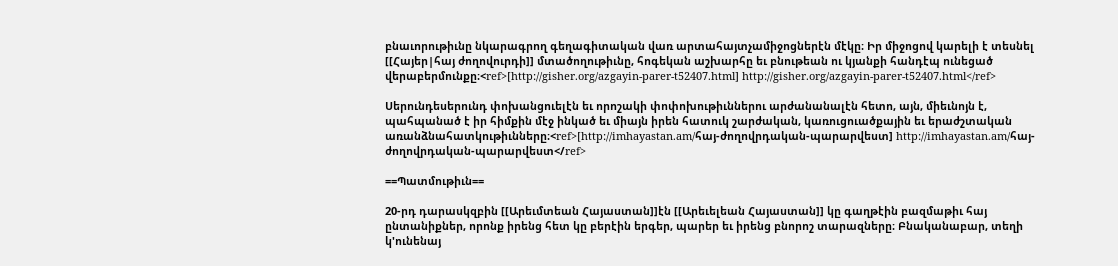բնաւորութիւնը նկարագրող գեղագիտական վառ արտահայտչամիջոցներէն մէկը։ Իր միջոցով կարելի է տեսնել [[Հայեր|հայ ժողովուրդի]] մտածողութիւնը, հոգեկան աշխարհը եւ բնութեան ու կյանքի հանդէպ ունեցած վերաբերմունքը։<ref>[http://gisher.org/azgayin-parer-t52407.html] http://gisher.org/azgayin-parer-t52407.html</ref>

Սերունդեսերունդ փոխանցուելէն եւ որոշակի փոփոխութիւններու արժանանալէն հետո, այն, միեւնոյն է, պահպանած է իր հիմքին մէջ ինկած եւ միայն իրեն հատուկ շարժական, կառուցուածքային եւ երաժշտական առանձնահատկութիւնները։<ref>[http://imhayastan.am/հայ-ժողովրդական-պարարվեստ] http://imhayastan.am/հայ-ժողովրդական-պարարվեստ</ref>

==Պատմութիւն==

20-րդ դարասկզբին [[Արեւմտեան Հայաստան]]էն [[Արեւելեան Հայաստան]] կը գաղթէին բազմաթիւ հայ ընտանիքներ, որոնք իրենց հետ կը բերէին երգեր, պարեր եւ իրենց բնորոշ տարազները։ Բնականաբար, տեղի կ'ունենայ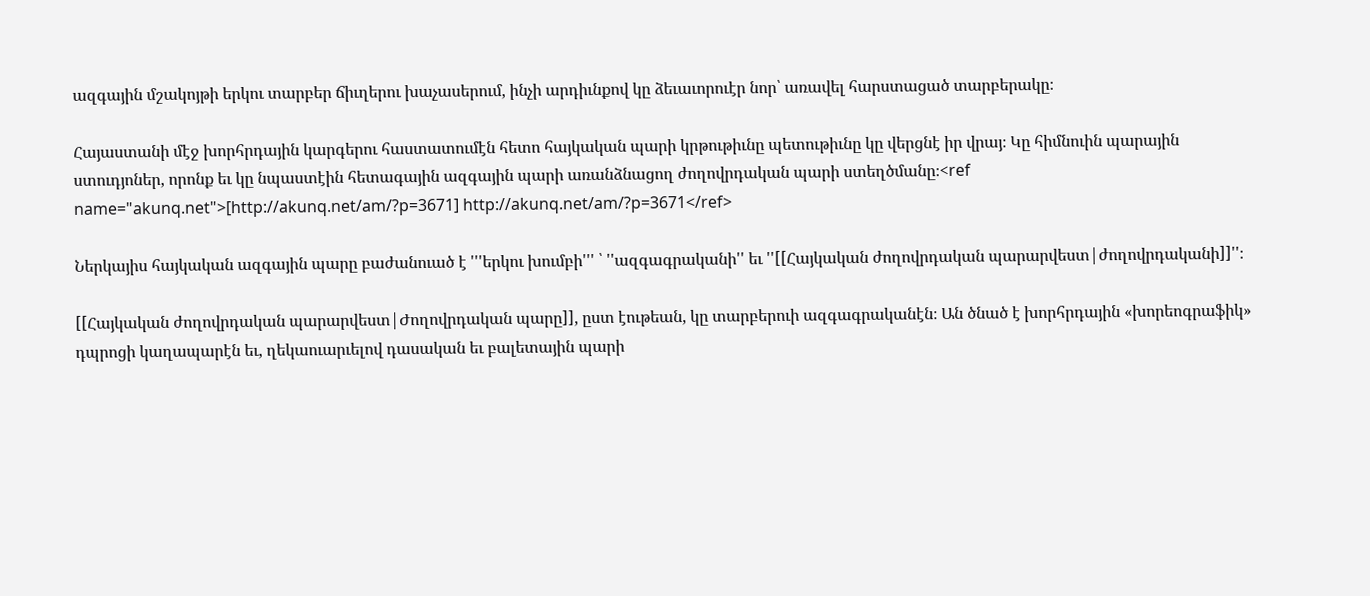ազգային մշակոյթի երկու տարբեր ճիւղերու խաչասերում, ինչի արդիւնքով կը ձեւաւորուէր նոր՝ առավել հարստացած տարբերակը։

Հայաստանի մէջ խորհրդային կարգերու հաստատումէն հետո հայկական պարի կրթութիւնը պետութիւնը կը վերցնէ իր վրայ։ Կը հիմնուին պարային ստուդյոներ, որոնք եւ կը նպաստէին հետագային ազգային պարի առանձնացող ժողովրդական պարի ստեղծմանը։<ref name="akunq.net">[http://akunq.net/am/?p=3671] http://akunq.net/am/?p=3671</ref>

Ներկայիս հայկական ազգային պարը բաժանուած է '''երկու խումբի''' ՝ ''ազգագրականի'' եւ ''[[Հայկական ժողովրդական պարարվեստ|ժողովրդականի]]''։

[[Հայկական ժողովրդական պարարվեստ|Ժողովրդական պարը]], ըստ էութեան, կը տարբերուի ազգագրականէն։ Ան ծնած է խորհրդային «խորեոգրաֆիկ» դպրոցի կաղապարէն եւ, ղեկաուարւելով դասական եւ բալետային պարի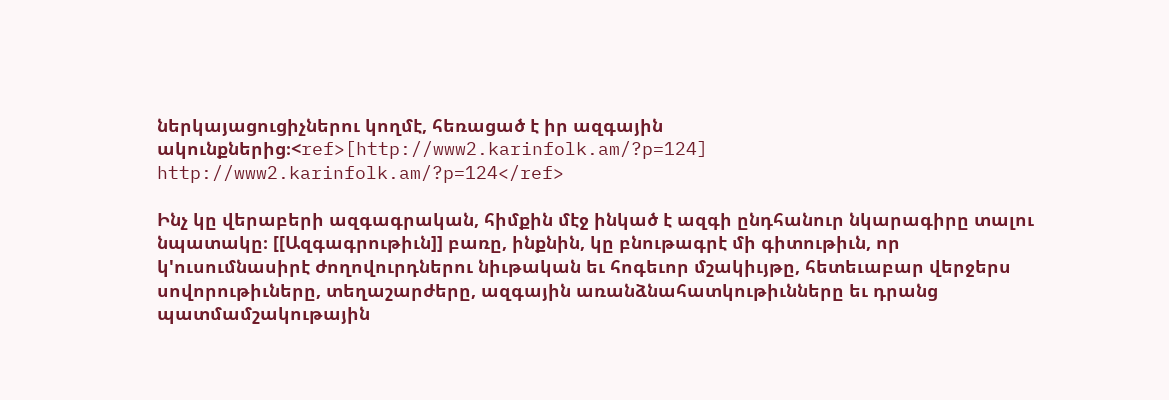ներկայացուցիչներու կողմէ, հեռացած է իր ազգային ակունքներից։<ref>[http://www2.karinfolk.am/?p=124] http://www2.karinfolk.am/?p=124</ref>

Ինչ կը վերաբերի ազգագրական, հիմքին մէջ ինկած է ազգի ընդհանուր նկարագիրը տալու նպատակը։ [[Ազգագրութիւն]] բառը, ինքնին, կը բնութագրէ մի գիտութիւն, որ կ'ուսումնասիրէ ժողովուրդներու նիւթական եւ հոգեւոր մշակիւյթը, հետեւաբար վերջերս սովորութիւները, տեղաշարժերը, ազգային առանձնահատկութիւնները եւ դրանց պատմամշակութային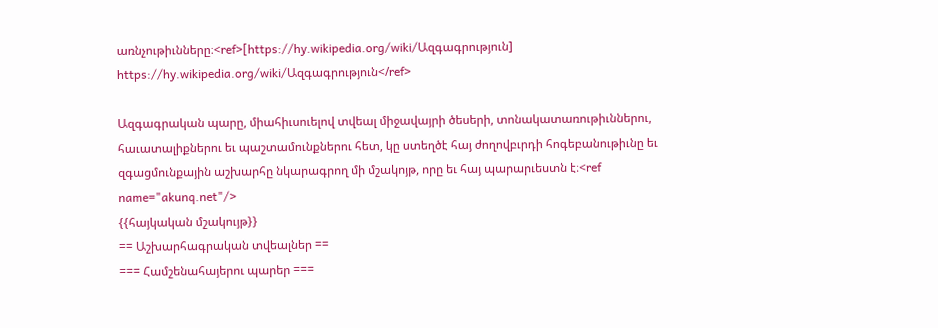առնչութիւնները։<ref>[https://hy.wikipedia.org/wiki/Ազգագրություն] https://hy.wikipedia.org/wiki/Ազգագրություն</ref>

Ազգագրական պարը, միահիւսուելով տվեալ միջավայրի ծեսերի, տոնակատառութիւններու, հաւատալիքներու եւ պաշտամունքներու հետ, կը ստեղծէ հայ ժողովբւրդի հոգեբանութիւնը եւ զգացմունքային աշխարհը նկարագրող մի մշակոյթ, որը եւ հայ պարարւեստն է։<ref name="akunq.net"/>
{{հայկական մշակույթ}}
== Աշխարհագրական տվեալներ ==
=== Համշենահայերու պարեր ===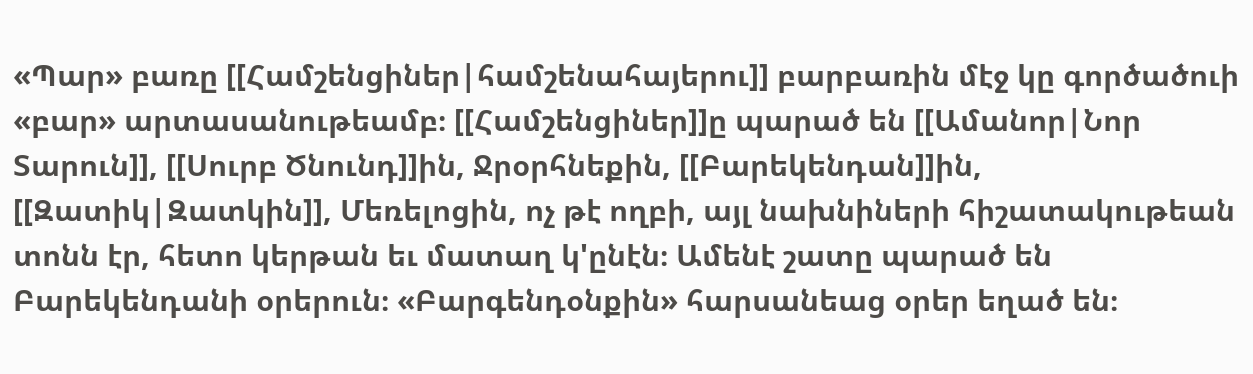«Պար» բառը [[Համշենցիներ|համշենահայերու]] բարբառին մէջ կը գործածուի «բար» արտասանութեամբ։ [[Համշենցիներ]]ը պարած են [[Ամանոր|Նոր Տարուն]], [[Սուրբ Ծնունդ]]ին, Ջրօրհնեքին, [[Բարեկենդան]]ին, [[Զատիկ|Զատկին]], Մեռելոցին, ոչ թէ ողբի, այլ նախնիների հիշատակութեան տոնն էր, հետո կերթան եւ մատաղ կ'ընէն։ Ամենէ շատը պարած են Բարեկենդանի օրերուն։ «Բարգենդօնքին» հարսանեաց օրեր եղած են։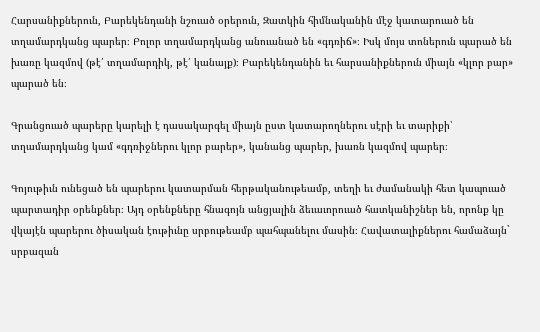Հարսանիքներուն, Բարեկենդանի նշուած օրերուն, Զատկին հիմնականին մէջ կատարուած են տղամարդկանց պարեր։ Բոլոր տղամարդկանց անուանած են «գդռիճ»։ Իսկ մոյս տոներուն պարած են խառը կազմով (թէ՛ տղամարդիկ, թէ՛ կանայք)։ Բարեկենդանին եւ հարսանիքներուն միայն «կլոր բար» պարած են։

Գրանցուած պարերը կարելի է դասակարգել միայն ըստ կատարողներու սէրի եւ տարիքի՝ տղամարդկանց կամ «գդռիջներու կլոր բարեր», կանանց պարեր, խառն կազմով պարեր։

Գոյութիւն ունեցած են պարերու կատարման հերթականութեամբ, տեղի եւ ժամանակի հետ կապուած պարտադիր օրենքներ։ Այդ օրենքները հնագոյն անցյալին ձեւաւորուած հատկանիշներ են, որոնք կը վկայէն պարերու ծիսական էութիւնը սրբութեամբ պահպանելու մասին։ Հավատալիքներու համաձայն` սրբազան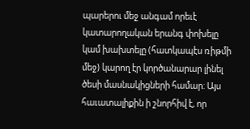պարերու մեջ անգամ որեւէ կատարողական երանգ փոխելը կամ խախտելը (հատկապէս ռիթմի մեջ) կարող էր կործանարար լինել ծեսի մասնակիցների համար։ Այս հաւատալիքին ի շնորհիվ է, որ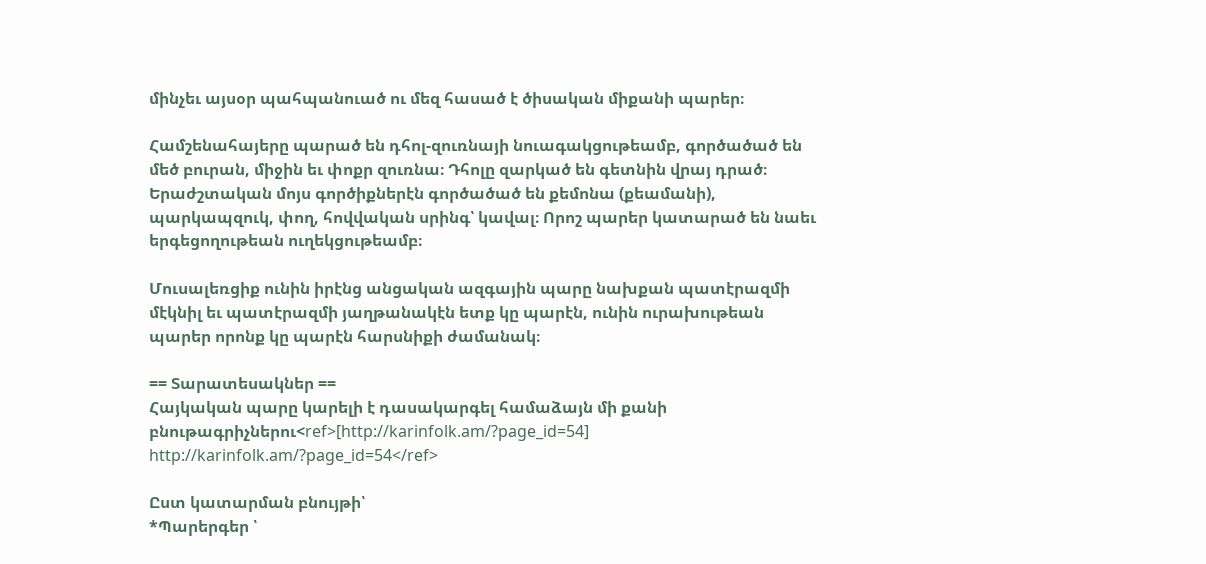մինչեւ այսօր պահպանուած ու մեզ հասած է ծիսական միքանի պարեր։

Համշենահայերը պարած են դհոլ-զուռնայի նուագակցութեամբ, գործածած են մեծ բուրան, միջին եւ փոքր զուռնա։ Դհոլը զարկած են գետնին վրայ դրած։ Երաժշտական մոյս գործիքներէն գործածած են քեմոնա (քեամանի), պարկապզուկ, փող, հովվական սրինգ՝ կավալ։ Որոշ պարեր կատարած են նաեւ երգեցողութեան ուղեկցութեամբ։

Մուսալեռցիք ունին իրէնց անցական ազգային պարը նախքան պատէրազմի մէկնիլ եւ պատէրազմի յաղթանակէն ետք կը պարէն, ունին ուրախութեան պարեր որոնք կը պարէն հարսնիքի ժամանակ։

== Տարատեսակներ ==
Հայկական պարը կարելի է դասակարգել համաձայն մի քանի բնութագրիչներու<ref>[http://karinfolk.am/?page_id=54] http://karinfolk.am/?page_id=54</ref>

Ըստ կատարման բնույթի՝
*Պարերգեր ՝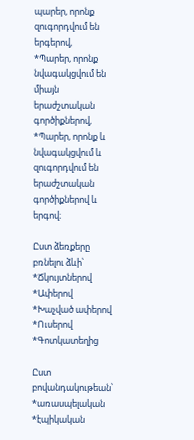պարեր, որոնք զուգորդվում են երգերով,
*Պարեր, որոնք նվագակցվում են միայն երաժշտական գործիքներով,
*Պարեր, որոնք և նվագակցվում և զուգորդվում են երաժշտական գործիքներով և երգով։

Ըստ ձեռքերը բռնելու ձևի՝
*Ճկույտներով
*Ափերով
*Խաչված ափերով
*Ուսերով
*Գոտկատեղից

Ըստ բովանդակութեան՝
*առասպելական
*էպիկական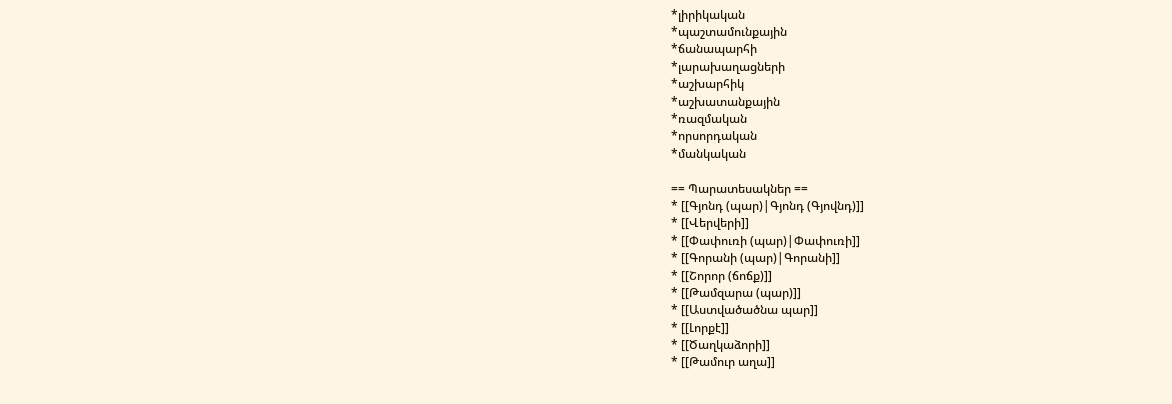*լիրիկական
*պաշտամունքային
*ճանապարհի
*լարախաղացների
*աշխարհիկ
*աշխատանքային
*ռազմական
*որսորդական
*մանկական

== Պարատեսակներ ==
* [[Գյոնդ (պար)|Գյոնդ (Գյովնդ)]]
* [[Վերվերի]]
* [[Փափուռի (պար)|Փափուռի]]
* [[Գորանի (պար)|Գորանի]]
* [[Շորոր (ճոճք)]]
* [[Թամզարա (պար)]]
* [[Աստվածածնա պար]]
* [[Լորքէ]]
* [[Ծաղկաձորի]]
* [[Թամուր աղա]]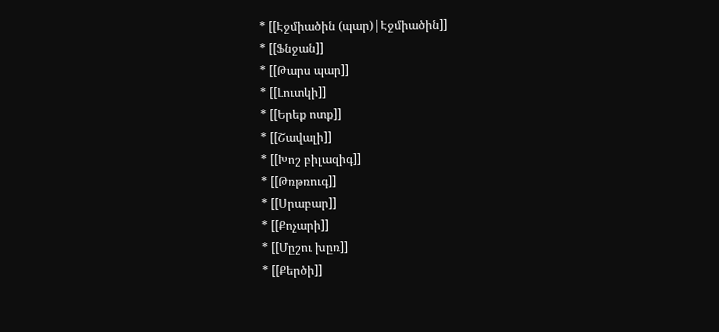* [[Էջմիածին (պար)|Էջմիածին]]
* [[Ֆնջան]]
* [[Թարս պար]]
* [[Լուտկի]]
* [[Երեք ոտք]]
* [[Շավալի]]
* [[Խոշ բիլազիգ]]
* [[Թռթռուգ]]
* [[Սրաբար]]
* [[Քոչարի]]
* [[Մըշու խըռ]]
* [[Քերծի]]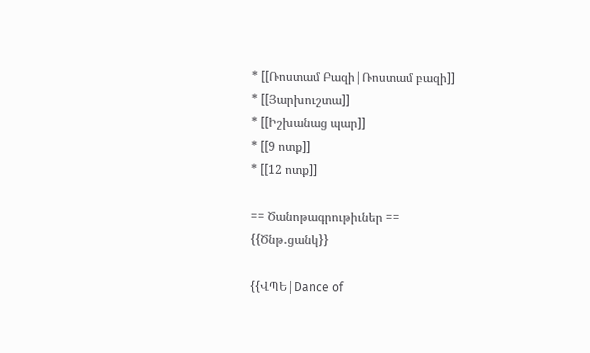* [[Ռոստամ Բազի|Ռոստամ բազի]]
* [[Յարխուշտա]]
* [[Իշխանաց պար]]
* [[9 ոտք]]
* [[12 ոտք]]

== Ծանոթագրութիւներ ==
{{Ծնթ․ցանկ}}

{{ՎՊԵ|Dance of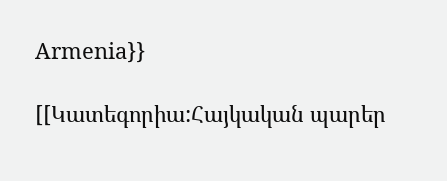Armenia}}

[[Կատեգորիա:Հայկական պարեր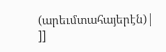(արեւմտահայերէն)| ]]